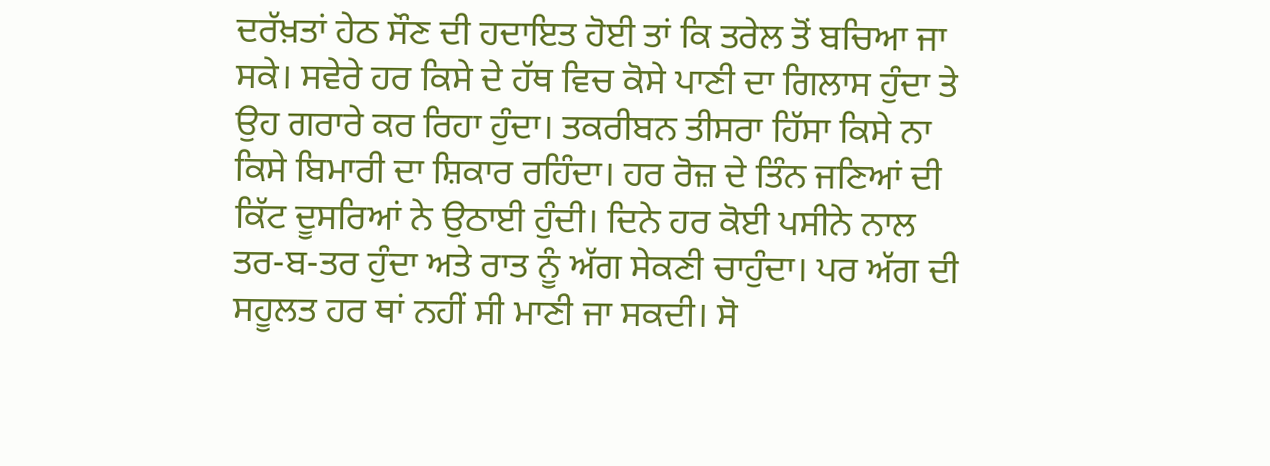ਦਰੱਖ਼ਤਾਂ ਹੇਠ ਸੌਣ ਦੀ ਹਦਾਇਤ ਹੋਈ ਤਾਂ ਕਿ ਤਰੇਲ ਤੋਂ ਬਚਿਆ ਜਾ ਸਕੇ। ਸਵੇਰੇ ਹਰ ਕਿਸੇ ਦੇ ਹੱਥ ਵਿਚ ਕੋਸੇ ਪਾਣੀ ਦਾ ਗਿਲਾਸ ਹੁੰਦਾ ਤੇ ਉਹ ਗਰਾਰੇ ਕਰ ਰਿਹਾ ਹੁੰਦਾ। ਤਕਰੀਬਨ ਤੀਸਰਾ ਹਿੱਸਾ ਕਿਸੇ ਨਾ ਕਿਸੇ ਬਿਮਾਰੀ ਦਾ ਸ਼ਿਕਾਰ ਰਹਿੰਦਾ। ਹਰ ਰੋਜ਼ ਦੇ ਤਿੰਨ ਜਣਿਆਂ ਦੀ ਕਿੱਟ ਦੂਸਰਿਆਂ ਨੇ ਉਠਾਈ ਹੁੰਦੀ। ਦਿਨੇ ਹਰ ਕੋਈ ਪਸੀਨੇ ਨਾਲ ਤਰ-ਬ-ਤਰ ਹੁੰਦਾ ਅਤੇ ਰਾਤ ਨੂੰ ਅੱਗ ਸੇਕਣੀ ਚਾਹੁੰਦਾ। ਪਰ ਅੱਗ ਦੀ ਸਹੂਲਤ ਹਰ ਥਾਂ ਨਹੀਂ ਸੀ ਮਾਣੀ ਜਾ ਸਕਦੀ। ਸੋ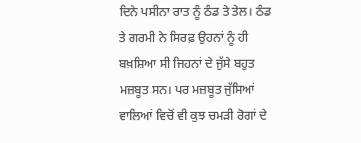ਦਿਨੇ ਪਸੀਨਾ ਰਾਤ ਨੂੰ ਠੰਡ ਤੇ ਤੇਲ। ਠੰਡ ਤੇ ਗਰਮੀ ਨੇ ਸਿਰਫ਼ ਉਹਨਾਂ ਨੂੰ ਹੀ ਬਖ਼ਸ਼ਿਆ ਸੀ ਜਿਹਨਾਂ ਦੇ ਜੁੱਸੇ ਬਹੁਤ ਮਜ਼ਬੂਤ ਸਨ। ਪਰ ਮਜ਼ਬੂਤ ਜੁੱਸਿਆਂ ਵਾਲਿਆਂ ਵਿਚੋਂ ਵੀ ਕੁਝ ਚਮੜੀ ਰੋਗਾਂ ਦੇ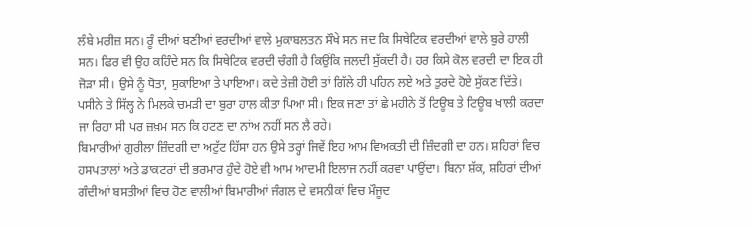ਲੰਬੇ ਮਰੀਜ਼ ਸਨ। ਰੂੰ ਦੀਆਂ ਬਣੀਆਂ ਵਰਦੀਆਂ ਵਾਲੇ ਮੁਕਾਬਲਤਨ ਸੌਖੇ ਸਨ ਜਦ ਕਿ ਸਿਥੇਟਿਕ ਵਰਦੀਆਂ ਵਾਲੇ ਬੁਰੇ ਹਾਲੀ ਸਨ। ਫਿਰ ਵੀ ਉਹ ਕਹਿੰਦੇ ਸਨ ਕਿ ਸਿਥੇਟਿਕ ਵਰਦੀ ਚੰਗੀ ਹੈ ਕਿਉਂਕਿ ਜਲਦੀ ਸੁੱਕਦੀ ਹੈ। ਹਰ ਕਿਸੇ ਕੋਲ ਵਰਦੀ ਦਾ ਇਕ ਹੀ ਜੋੜਾ ਸੀ। ਉਸੇ ਨੂੰ ਧੋਤਾ, ਸੁਕਾਇਆ ਤੇ ਪਾਇਆ। ਕਦੇ ਤੇਜ਼ੀ ਹੋਈ ਤਾਂ ਗਿੱਲੇ ਹੀ ਪਹਿਨ ਲਏ ਅਤੇ ਤੁਰਦੇ ਹੋਏ ਸੁੱਕਣ ਦਿੱਤੇ। ਪਸੀਨੇ ਤੇ ਸਿੱਲ੍ਹ ਨੇ ਮਿਲਕੇ ਚਮੜੀ ਦਾ ਬੁਰਾ ਹਾਲ ਕੀਤਾ ਪਿਆ ਸੀ। ਇਕ ਜਣਾ ਤਾਂ ਛੇ ਮਹੀਨੇ ਤੋਂ ਟਿਊਬ ਤੇ ਟਿਊਬ ਖਾਲੀ ਕਰਦਾ ਜਾ ਰਿਹਾ ਸੀ ਪਰ ਜ਼ਖ਼ਮ ਸਨ ਕਿ ਹਟਣ ਦਾ ਨਾਂਅ ਨਹੀਂ ਸਨ ਲੈ ਰਹੇ।
ਬਿਮਾਰੀਆਂ ਗੁਰੀਲਾ ਜ਼ਿੰਦਗੀ ਦਾ ਅਟੁੱਟ ਹਿੱਸਾ ਹਨ ਉਸੇ ਤਰ੍ਹਾਂ ਜਿਵੇਂ ਇਹ ਆਮ ਵਿਅਕਤੀ ਦੀ ਜ਼ਿੰਦਗੀ ਦਾ ਹਨ। ਸ਼ਹਿਰਾਂ ਵਿਚ ਹਸਪਤਾਲਾਂ ਅਤੇ ਡਾਕਟਰਾਂ ਦੀ ਭਰਮਾਰ ਹੁੰਦੇ ਹੋਏ ਵੀ ਆਮ ਆਦਮੀ ਇਲਾਜ ਨਹੀਂ ਕਰਵਾ ਪਾਉਂਦਾ। ਬਿਨਾ ਸ਼ੱਕ, ਸ਼ਹਿਰਾਂ ਦੀਆਂ ਗੰਦੀਆਂ ਬਸਤੀਆਂ ਵਿਚ ਹੋਣ ਵਾਲੀਆਂ ਬਿਮਾਰੀਆਂ ਜੰਗਲ ਦੇ ਵਸਨੀਕਾਂ ਵਿਚ ਮੌਜੂਦ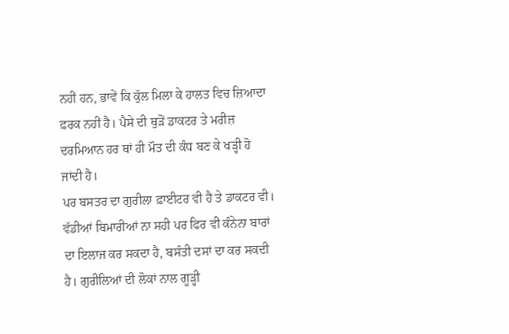ਨਹੀਂ ਹਨ, ਭਾਵੇਂ ਕਿ ਕੁੱਲ ਮਿਲਾ ਕੇ ਹਾਲਤ ਵਿਚ ਜ਼ਿਆਦਾ ਫ਼ਰਕ ਨਹੀਂ ਹੈ। ਪੈਸੇ ਦੀ ਥੁੜੋਂ ਡਾਕਟਰ ਤੇ ਮਰੀਜ਼ ਦਰਮਿਆਨ ਹਰ ਥਾਂ ਹੀ ਮੌਤ ਦੀ ਕੰਧ ਬਣ ਕੇ ਖੜ੍ਹੀ ਹੋ ਜਾਂਦੀ ਹੈ।
ਪਰ ਬਸਤਰ ਦਾ ਗੁਰੀਲਾ ਫ਼ਾਈਟਰ ਵੀ ਹੈ ਤੇ ਡਾਕਟਰ ਵੀ। ਵੱਡੀਆਂ ਬਿਮਾਰੀਆਂ ਨਾ ਸਹੀ ਪਰ ਫਿਰ ਵੀ ਕੰਨੇਨਾ ਬਾਰਾਂ ਦਾ ਇਲਾਜ ਕਰ ਸਕਦਾ ਹੈ, ਬਸੰਤੀ ਦਸਾਂ ਦਾ ਕਰ ਸਕਦੀ ਹੈ। ਗੁਰੀਲਿਆਂ ਦੀ ਲੋਕਾਂ ਨਾਲ ਗੂੜ੍ਹੀ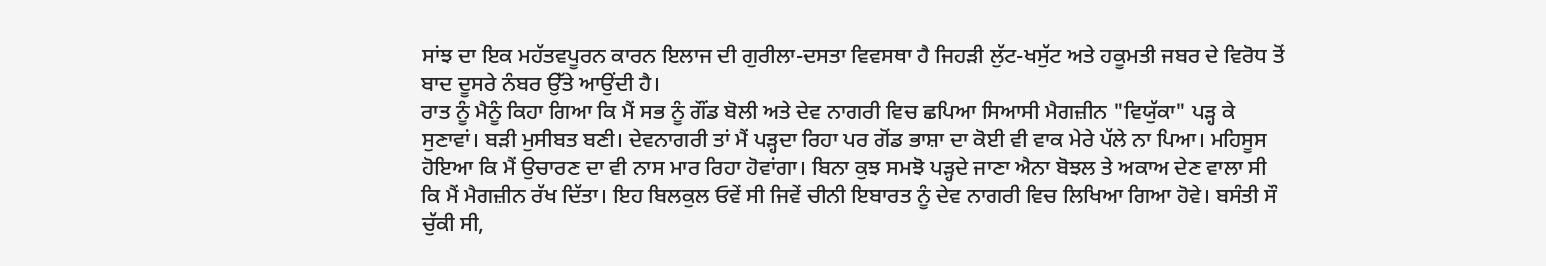ਸਾਂਝ ਦਾ ਇਕ ਮਹੱਤਵਪੂਰਨ ਕਾਰਨ ਇਲਾਜ ਦੀ ਗੁਰੀਲਾ-ਦਸਤਾ ਵਿਵਸਥਾ ਹੈ ਜਿਹੜੀ ਲੁੱਟ-ਖਸੁੱਟ ਅਤੇ ਹਕੂਮਤੀ ਜਬਰ ਦੇ ਵਿਰੋਧ ਤੋਂ ਬਾਦ ਦੂਸਰੇ ਨੰਬਰ ਉੱਤੇ ਆਉਂਦੀ ਹੈ।
ਰਾਤ ਨੂੰ ਮੈਨੂੰ ਕਿਹਾ ਗਿਆ ਕਿ ਮੈਂ ਸਭ ਨੂੰ ਗੌਂਡ ਬੋਲੀ ਅਤੇ ਦੇਵ ਨਾਗਰੀ ਵਿਚ ਛਪਿਆ ਸਿਆਸੀ ਮੈਗਜ਼ੀਨ "ਵਿਯੁੱਕਾ" ਪੜ੍ਹ ਕੇ ਸੁਣਾਵਾਂ। ਬੜੀ ਮੁਸੀਬਤ ਬਣੀ। ਦੇਵਨਾਗਰੀ ਤਾਂ ਮੈਂ ਪੜ੍ਹਦਾ ਰਿਹਾ ਪਰ ਗੋਂਡ ਭਾਸ਼ਾ ਦਾ ਕੋਈ ਵੀ ਵਾਕ ਮੇਰੇ ਪੱਲੇ ਨਾ ਪਿਆ। ਮਹਿਸੂਸ ਹੋਇਆ ਕਿ ਮੈਂ ਉਚਾਰਣ ਦਾ ਵੀ ਨਾਸ ਮਾਰ ਰਿਹਾ ਹੋਵਾਂਗਾ। ਬਿਨਾ ਕੁਝ ਸਮਝੋ ਪੜ੍ਹਦੇ ਜਾਣਾ ਐਨਾ ਬੋਝਲ ਤੇ ਅਕਾਅ ਦੇਣ ਵਾਲਾ ਸੀ ਕਿ ਮੈਂ ਮੈਗਜ਼ੀਨ ਰੱਖ ਦਿੱਤਾ। ਇਹ ਬਿਲਕੁਲ ਓਵੇਂ ਸੀ ਜਿਵੇਂ ਚੀਨੀ ਇਬਾਰਤ ਨੂੰ ਦੇਵ ਨਾਗਰੀ ਵਿਚ ਲਿਖਿਆ ਗਿਆ ਹੋਵੇ। ਬਸੰਤੀ ਸੌ ਚੁੱਕੀ ਸੀ,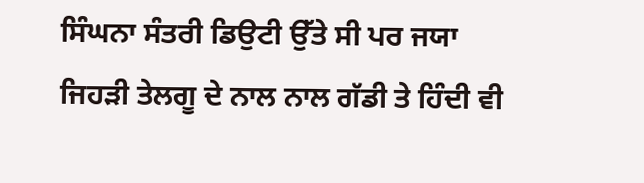ਸਿੰਘਨਾ ਸੰਤਰੀ ਡਿਉਟੀ ਉੱਤੇ ਸੀ ਪਰ ਜਯਾ ਜਿਹੜੀ ਤੇਲਗੂ ਦੇ ਨਾਲ ਨਾਲ ਗੱਡੀ ਤੇ ਹਿੰਦੀ ਵੀ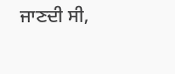ਜਾਣਦੀ ਸੀ,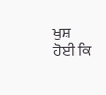ਖੁਸ਼ ਹੋਈ ਕਿ